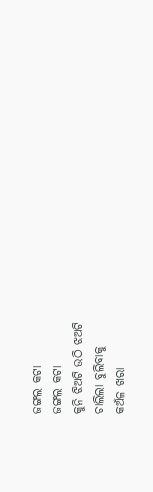ଜଙ୍ଗଲ କଟା
ଜଙ୍ଗଲ କଟା
କୁନି ଝିଅଟି ଉଠି ଝଅଟି
ଚାଲିଲା ବୁଲିବାକୁ
କଅଁଳ ଖରା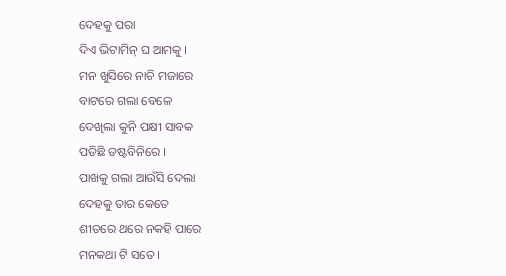ଦେହକୁ ପରା
ଦିଏ ଭିଟାମିନ୍ ଘ ଆମକୁ ।
ମନ ଖୁସିରେ ନାଚି ମଜାରେ
ବାଟରେ ଗଲା ବେଳେ
ଦେଖିଲା କୁନି ପକ୍ଷୀ ସାବକ
ପଡିଛି ଡଷ୍ଟବିନିରେ ।
ପାଖକୁ ଗଲା ଆଉଁସି ଦେଲା
ଦେହକୁ ତାର କେତେ
ଶୀତରେ ଥରେ ନକହି ପାରେ
ମନକଥା ଟି ସତେ ।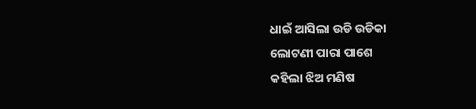ଧାଇଁ ଆସିଲା ଉଡି ଉଡିକା
ଲୋଟଣୀ ପାରା ପାଶେ
କହିଲା ଝିଅ ମଣିଷ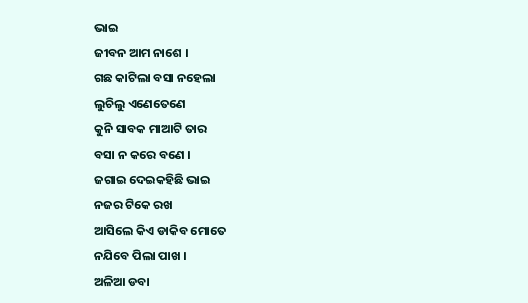ଭାଇ
ଜୀବନ ଆମ ନାଶେ ।
ଗଛ କାଟିଲା ବସା ନହେଲା
ଲୁଚିଲୁ ଏଣେତେଣେ
କୁନି ସାବକ ମାଆଟି ତାର
ବସା ନ କରେ ବଣେ ।
ଜଗାଇ ଦେଇକହିଛି ଭାଇ
ନଜର ଟିକେ ରଖ
ଆସିଲେ କିଏ ଡାକିବ ମୋତେ
ନଯିବେ ପିଲା ପାଖ ।
ଅଳିଆ ଡବା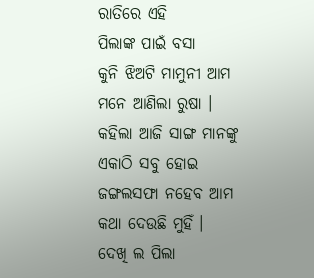ରାତିରେ ଏହି
ପିଲାଙ୍କ ପାଇଁ ବସା
କୁନି ଝିଅଟି ମାମୁନୀ ଆମ
ମନେ ଆଣିଲା ରୁଷା ।
କହିଲା ଆଜି ସାଙ୍ଗ ମାନଙ୍କୁ
ଏକାଠି ସବୁ ହୋଇ
ଜଙ୍ଗଲସଫା ନହେବ ଆମ
କଥା ଦେଉଛି ମୁହିଁ ।
ଦେଖି ଲ ପିଲା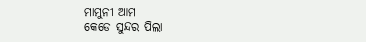ମାମୁନୀ ଆମ
କେଡେ ସୁନ୍ଦର ପିଲା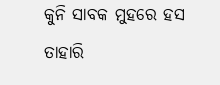କୁନି ସାବକ ମୁହରେ ହସ
ତାହାରି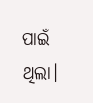ପାଇଁ ଥିଲା।